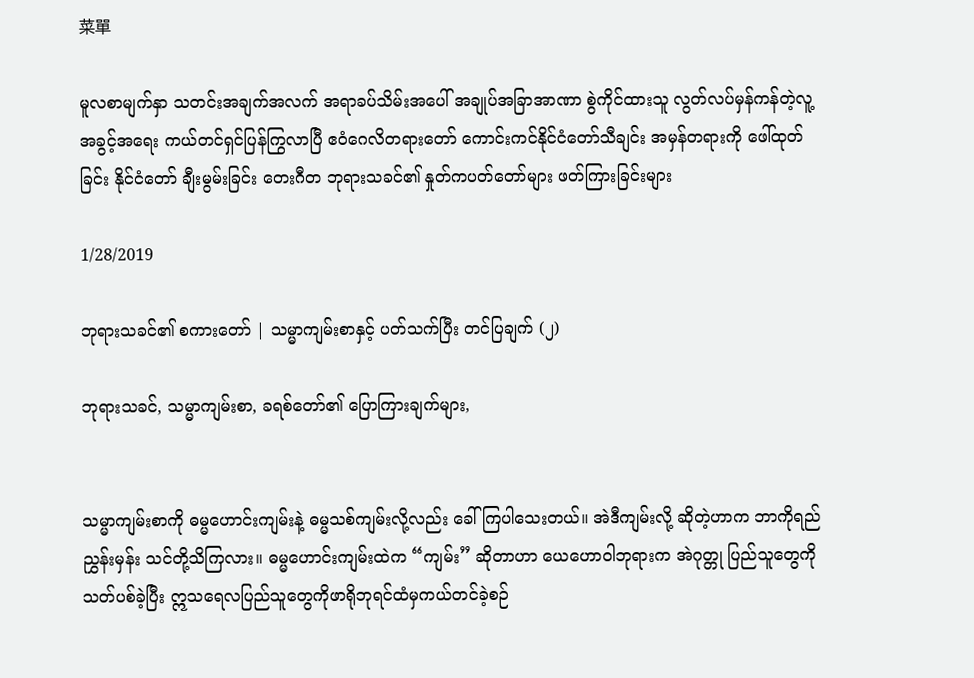菜單

မူလစာမျက်နှာ သတင်းအချက်အလက် အရာခပ်သိမ်းအပေါ် အချုပ်အခြာအာဏာ စွဲကိုင်ထားသူ လွတ်လပ်မှန်ကန်တဲ့လူ့အခွင့်အရေး ကယ်တင်ရှင်ပြန်ကြွလာပြီ ဧဝံဂေလိတရားတော် ကောင်းကင်နိုင်ငံတော်သီချင်း အမှန်တရားကို ဖေါ်ထုတ်ခြင်း နိုင်ငံတော် ချီးမွမ်းခြင်း တေးဂီတ ဘုရားသခင်၏ နှုတ်ကပတ်တော်များ ဖတ်ကြားခြင်းများ

1/28/2019

ဘုရားသခင်၏ စကားတော် | သမ္မာကျမ်းစာနှင့် ပတ်သက်ပြီး တင်ပြချက် (၂)

ဘုရားသခင်, သမ္မာကျမ်းစာ, ခရစ်တော်၏ ပြောကြားချက်များ,


သမ္မာကျမ်းစာကို ဓမ္မဟောင်းကျမ်းနဲ့ ဓမ္မသစ်ကျမ်းလို့လည်း ခေါ်ကြပါသေးတယ်။ အဲဒီကျမ်းလို့ ဆိုတဲ့ဟာက ဘာကိုရည်ညွှန်းမှန်း သင်တို့သိကြလား။ ဓမ္မဟောင်းကျမ်းထဲက “ကျမ်း” ဆိုတာဟာ ယေဟောဝါဘုရားက အဲဂုတ္တု ပြည်သူတွေကိုသတ်ပစ်ခဲ့ပြီး ဣသရေလပြည်သူတွေကိုဖာရိုဘုရင်ထံမှကယ်တင်ခဲ့စဉ်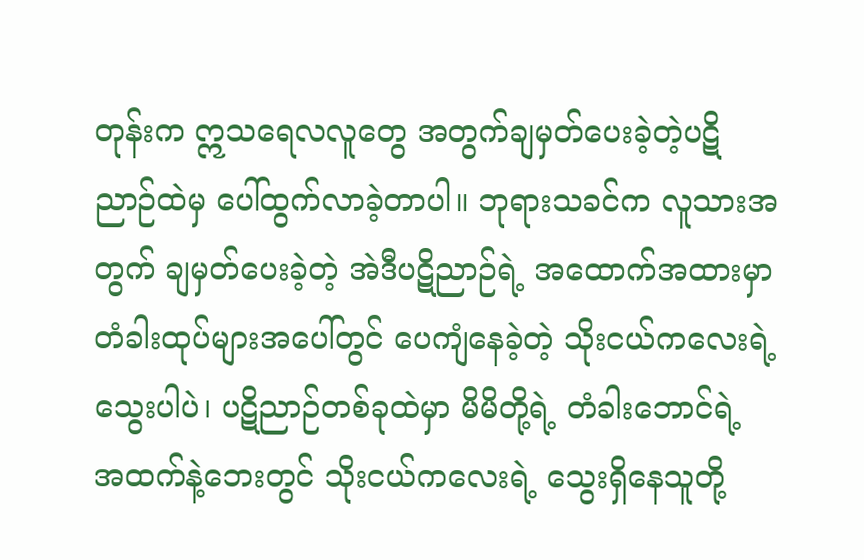တုန်းက ဣသရေလလူတွေ အတွက်ချမှတ်ပေးခဲ့တဲ့ပဋိညာဉ်ထဲမှ ပေါ်ထွက်လာခဲ့တာပါ။ ဘုရားသခင်က လူသားအတွက် ချမှတ်ပေးခဲ့တဲ့ အဲဒီပဋိညာဉ်ရဲ့ အထောက်အထားမှာ တံခါးထုပ်များအပေါ်တွင် ပေကျံနေခဲ့တဲ့ သိုးငယ်ကလေးရဲ့ သွေးပါပဲ၊ ပဋိညာဉ်တစ်ခုထဲမှာ မိမိတို့ရဲ့ တံခါးဘောင်ရဲ့ အထက်နဲ့ဘေးတွင် သိုးငယ်ကလေးရဲ့ သွေးရှိနေသူတို့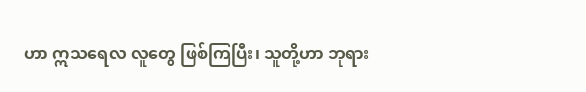ဟာ ဣသရေလ လူတွေ ဖြစ်ကြပြီး၊ သူတို့ဟာ ဘုရား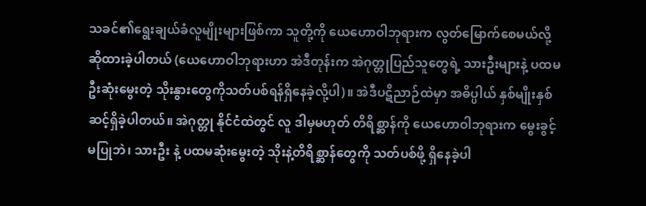သခင်၏ရွေးချယ်ခံလူမျိုးများဖြစ်ကာ သူတို့ကို ယေဟောဝါဘုရားက လွတ်မြောက်စေမယ်လို့ ဆိုထားခဲ့ပါတယ် (ယေဟောဝါဘုရားဟာ အဲဒီတုန်းက အဲဂုတ္တုပြည်သူတွေရဲ့ သားဦးများနဲ့ ပထမဦးဆုံးမွေးတဲ့ သိုးနွားတွေကိုသတ်ပစ်ရန်ရှိနေခဲ့လို့ပါ)။ အဲဒီပဋိညာဉ်ထဲမှာ အဓိပ္ပါယ် နှစ်မျိုးနှစ်ဆင့်ရှိခဲ့ပါတယ်။ အဲဂုတ္တု နိုင်ငံထဲတွင် လူ ဒါမှမဟုတ် တိရိစ္ဆာန်ကို ယေဟောဝါဘုရားက မွေးခွင့်မပြုဘဲ၊ သားဦး နဲ့ ပထမဆုံးမွေးတဲ့ သိုးနဲ့တိရိစ္ဆာန်တွေကို သတ်ပစ်ဖို့ ရှိနေခဲ့ပါ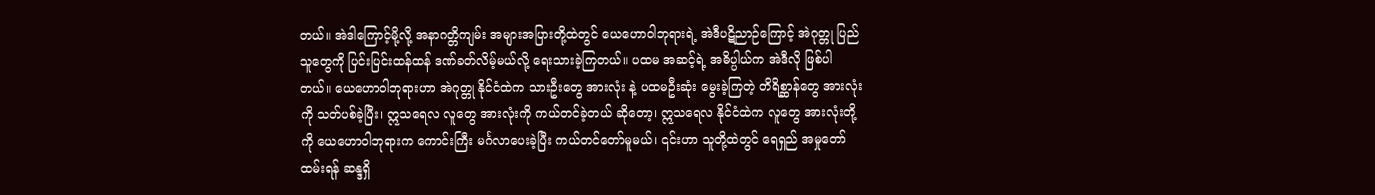တယ်။ အဲဒါကြောင့်မို့လို့ အနာဂတ္တိကျမ်း အများအပြားတို့ထဲတွင် ယေဟောဝါဘုရားရဲ့ အဲဒီပဋိညာဉ်ကြောင့် အဲဂုတ္တု ပြည်သူတွေကို ပြင်းပြင်းထန်ထန် ဒဏ်ခတ်လိမ့်မယ်လို့ ရေးသားခဲ့ကြတယ်။ ပထမ အဆင့်ရဲ့ အဓိပ္ပါယ်က အဲဒီလို ဖြစ်ပါတယ်။ ယေဟောဝါဘုရားဟာ အဲဂုတ္တု နိုင်ငံထဲက သားဦးတွေ အားလုံး နဲ့ ပထမဦးဆုံး မွေးခဲ့ကြတဲ့ တိရိစ္ဆာန်တွေ အားလုံးကို သတ်ပစ်ခဲ့ပြီး၊ ဣသရေလ လူတွေ အားလုံးကို ကယ်တင်ခဲ့တယ် ဆိုတော့၊ ဣသရေလ နိုင်ငံထဲက လူတွေ အားလုံးတို့ကို ယေဟောဝါဘုရားက ကောင်းကြီး မင်္ဂလာပေးခဲ့ပြီး ကယ်တင်တော်မူမယ်၊ ၎င်းဟာ သူတို့ထဲတွင် ရေရှည် အမှုတော်ထမ်းရန် ဆန္ဒရှိ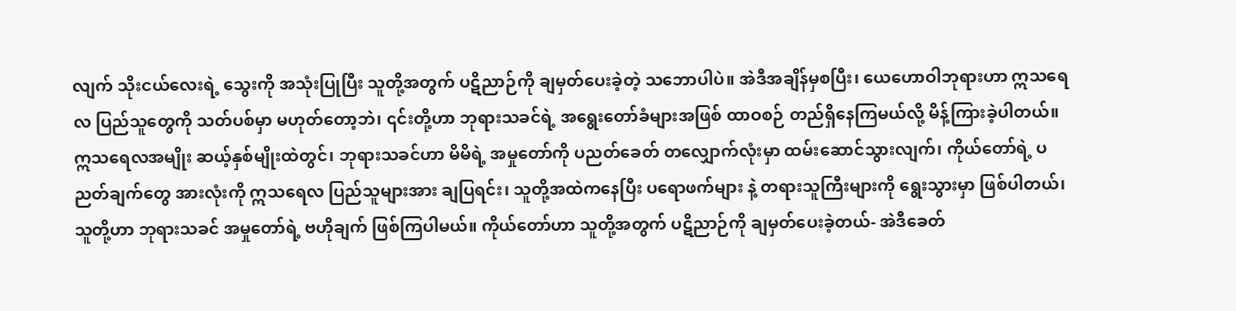လျက် သိုးငယ်လေးရဲ့ သွေးကို အသုံးပြုပြီး သူတို့အတွက် ပဋိညာဉ်ကို ချမှတ်ပေးခဲ့တဲ့ သဘောပါပဲ။ အဲဒီအချိန်မှစပြီး၊ ယေဟောဝါဘုရားဟာ ဣသရေလ ပြည်သူတွေကို သတ်ပစ်မှာ မဟုတ်တော့ဘဲ၊ ၎င်းတို့ဟာ ဘုရားသခင်ရဲ့ အရွေးတော်ခံများအဖြစ် ထာဝစဉ် တည်ရှိနေကြမယ်လို့ မိန့်ကြားခဲ့ပါတယ်။ ဣသရေလအမျိုး ဆယ့်နှစ်မျိုးထဲတွင်၊ ဘုရားသခင်ဟာ မိမိရဲ့ အမှုတော်ကို ပညတ်ခေတ် တလျှောက်လုံးမှာ ထမ်းဆောင်သွားလျက်၊ ကိုယ်တော်ရဲ့ ပညတ်ချက်တွေ အားလုံးကို ဣသရေလ ပြည်သူများအား ချပြရင်း၊ သူတို့အထဲကနေပြီး ပရောဖက်များ နဲ့ တရားသူကြီးများကို ရွေးသွားမှာ ဖြစ်ပါတယ်၊ သူတို့ဟာ ဘုရားသခင် အမှုတော်ရဲ့ ဗဟိုချက် ဖြစ်ကြပါမယ်။ ကိုယ်တော်ဟာ သူတို့အတွက် ပဋိညာဉ်ကို ချမှတ်ပေးခဲ့တယ်- အဲဒီခေတ်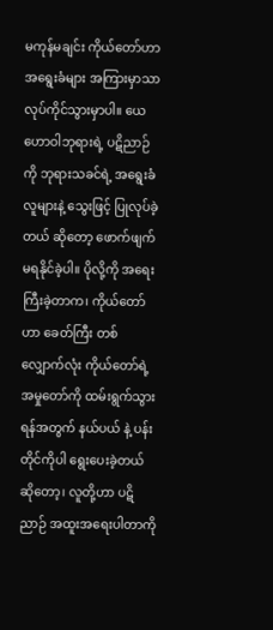မကုန်မချင်း ကိုယ်တော်ဟာ အရွေးခံများ အကြားမှာသာ လုပ်ကိုင်သွားမှာပါ။ ယေဟောဝါဘုရားရဲ့ ပဋိညာဉ်ကို ဘုရားသခင်ရဲ့ အရွေးခံလူများနဲ့ သွေးဖြင့် ပြုလုပ်ခဲ့တယ် ဆိုတော့ ဖောက်ဖျက် မရနိုင်ခဲ့ပါ။ ပိုလို့ကို အရေးကြီးခဲ့တာက၊ ကိုယ်တော်ဟာ ခေတ်ကြီး တစ်လျှောက်လုံး ကိုယ်တော်ရဲ့ အမှုတော်ကို ထမ်းရွက်သွားရန်အတွက် နယ်ပယ် နဲ့ ပန်းတိုင်ကိုပါ ရွေးပေးခဲ့တယ် ဆိုတော့၊ လူတို့ဟာ ပဋိညာဉ် အထူးအရေးပါတာကို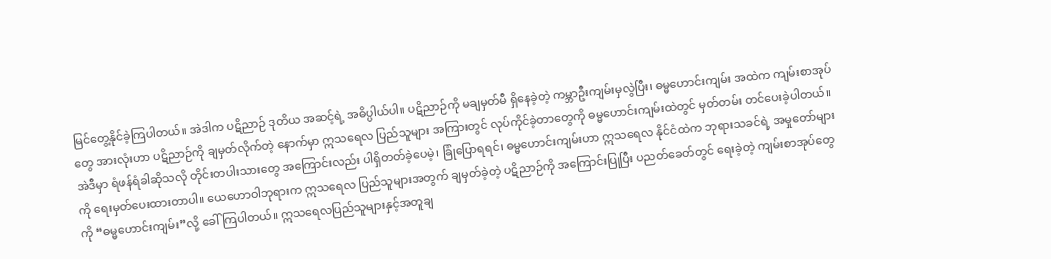မြင်တွေ့နိုင်ခဲ့ကြပါတယ်။ အဲဒါက ပဋိညာဉ် ဒုတိယ အဆင့်ရဲ့ အဓိပ္ပါယ်ပါ။ ပဋိညာဉ်ကို မချမှတ်မီ ရှိနေခဲ့တဲ့ ကမ္ဘာဦးကျမ်းမှလွဲပြီး၊ ဓမ္မဟောင်းကျမ်း အထဲက ကျမ်းစာအုပ်တွေ အားလုံးဟာ ပဋိညာဉ်ကို ချမှတ်လိုက်တဲ့ နောက်မှာ ဣသရေလ ပြည်သူများ အကြားတွင် လုပ်ကိုင်ခဲ့တာတွေကို ဓမ္မဟောင်းကျမ်းထဲတွင် မှတ်တမ်း တင်ပေးခဲ့ပါတယ်။ အဲဒီမှာ ရံဖန်ရံခါဆိုသလို တိုင်းတပါးသားတွေ အကြောင်းလည်း ပါရှိတတ်ခဲ့ပေမဲ့၊ ခြုံပြောရရင်၊ ဓမ္မဟောင်းကျမ်းဟာ ဣသရေလ နိုင်ငံထဲက ဘုရားသခင်ရဲ့ အမှုတော်များကို ရေးမှတ်ပေးထားတာပါ။ ယေဟောဝါဘုရားက ဣသရေလ ပြည်သူများအတွက် ချမှတ်ခဲ့တဲ့ ပဋိညာဉ်ကို အကြောင်းပြုပြီး ပညတ်ခေတ်တွင် ရေးခဲ့တဲ့ ကျမ်းစာအုပ်တွေကို “ဓမ္မဟောင်းကျမ်း”လို့ ခေါ်ကြပါတယ်။ ဣသရေလပြည်သူများနှင့်အတူချ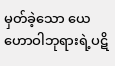မှတ်ခဲ့သော ယေဟောဝါဘုရားရဲ့ပဋိ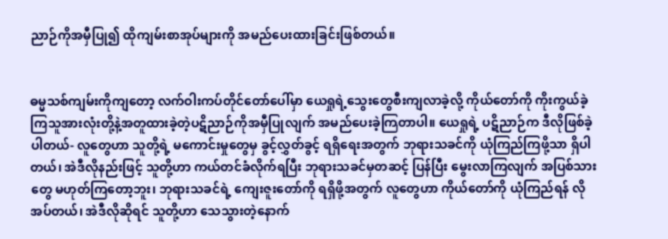ညာဉ်ကိုအမှီပြု၍ ထိုကျမ်းစာအုပ်များကို အမည်ပေးထားခြင်းဖြစ်တယ်။


ဓမ္မသစ်ကျမ်းကိုကျတော့ လက်ဝါးကပ်တိုင်တော်ပေါ်မှာ ယေရှုရဲ့သွေးတွေစီးကျလာခဲ့လို့ ကိုယ်တော်ကို ကိုးကွယ်ခဲ့ကြသူအားလုံးတို့နဲ့အတူထားခဲ့တဲ့ပဋိညာဉ်ကိုအမှီပြုလျက် အမည်ပေးခဲ့ကြတာပါ။ ယေရှုရဲ့ ပဋိညာဉ်က ဒီလိုဖြစ်ခဲ့ပါတယ်- လူတွေဟာ သူတို့ရဲ့ မကောင်းမှုတွေမှ ခွင့်လွှတ်ခွင့် ရရှိရေးအတွက် ဘုရားသခင်ကို ယုံကြည်ကြဖို့သာ ရှိပါတယ်၊ အဲဒီလိုနည်းဖြင့် သူတို့ဟာ ကယ်တင်ခံလိုက်ရပြီး ဘုရားသခင်မှတဆင့် ပြန်ပြီး မွေးလာကြလျက် အပြစ်သားတွေ မဟုတ်ကြတော့ဘူး၊ ဘုရားသခင်ရဲ့ ကျေးဇူးတော်ကို ရရှိဖို့အတွက် လူတွေဟာ ကိုယ်တော်ကို ယုံကြည်ရန် လိုအပ်တယ်၊ အဲဒီလိုဆိုရင် သူတို့ဟာ သေသွားတဲ့နောက်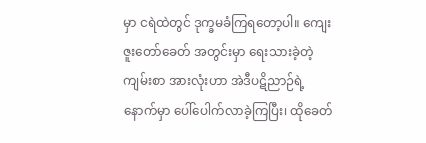မှာ ငရဲထဲတွင် ဒုက္ခမခံကြရတော့ပါ။ ကျေးဇူးတော်ခေတ် အတွင်းမှာ ရေးသားခဲ့တဲ့ ကျမ်းစာ အားလုံးဟာ အဲဒီပဋိညာဉ်ရဲ့ နောက်မှာ ပေါ်ပေါက်လာခဲ့ကြပြီး၊ ထိုခေတ်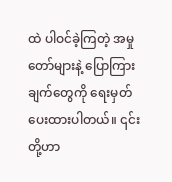ထဲ ပါဝင်ခဲ့ကြတဲ့ အမှုတော်များနဲ့ ပြောကြားချက်တွေကို ရေးမှတ်ပေးထားပါတယ်။ ၎င်းတို့ဟာ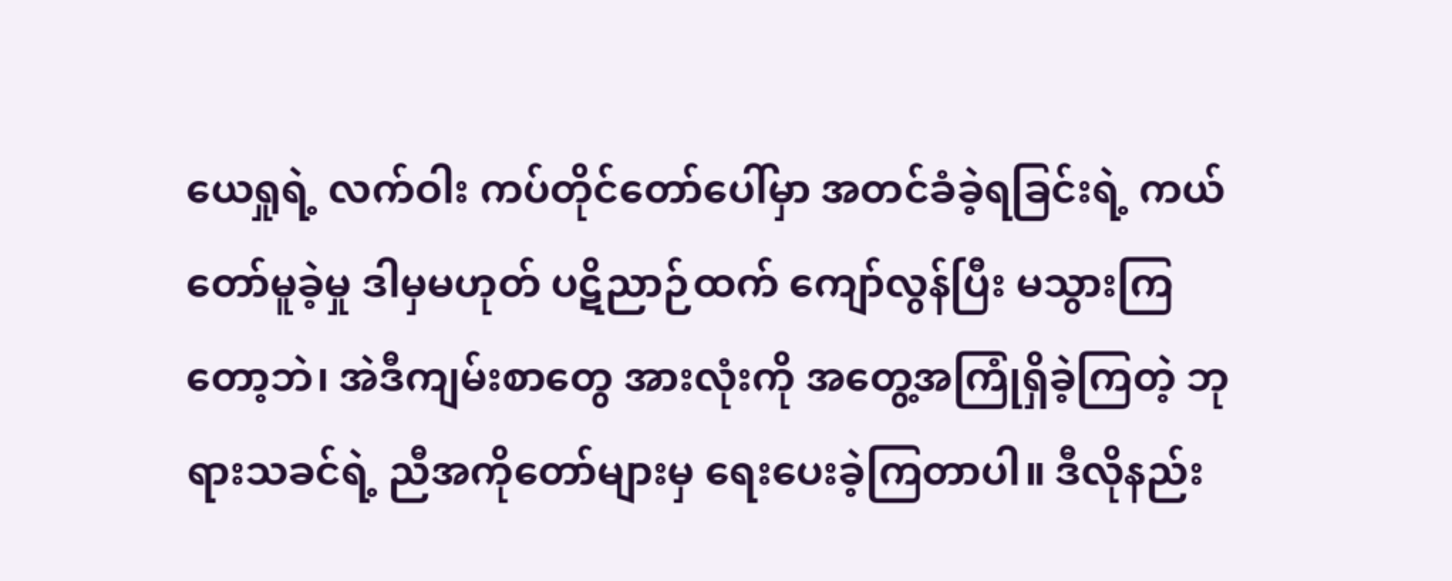ယေရှုရဲ့ လက်ဝါး ကပ်တိုင်တော်ပေါ်မှာ အတင်ခံခဲ့ရခြင်းရဲ့ ကယ်တော်မူခဲ့မှု ဒါမှမဟုတ် ပဋိညာဉ်ထက် ကျော်လွန်ပြီး မသွားကြတော့ဘဲ၊ အဲဒီကျမ်းစာတွေ အားလုံးကို အတွေ့အကြုံရှိခဲ့ကြတဲ့ ဘုရားသခင်ရဲ့ ညီအကိုတော်များမှ ရေးပေးခဲ့ကြတာပါ။ ဒီလိုနည်း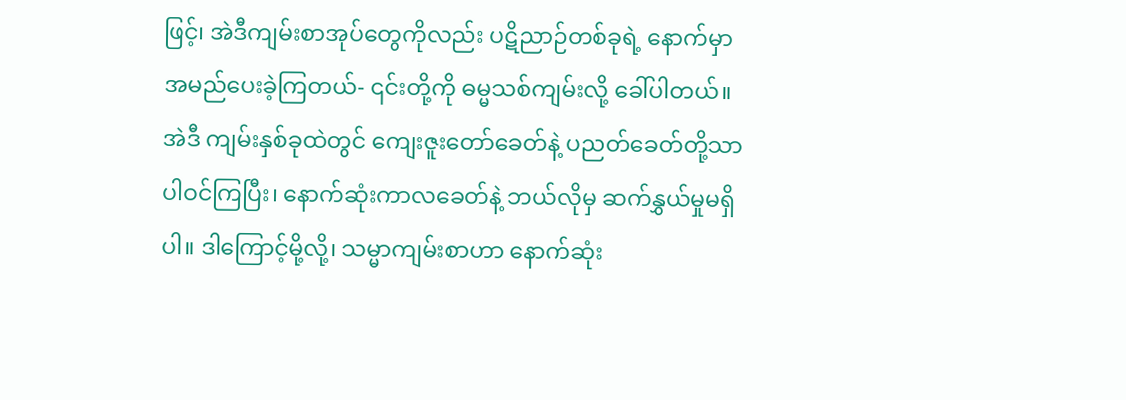ဖြင့်၊ အဲဒီကျမ်းစာအုပ်တွေကိုလည်း ပဋိညာဉ်တစ်ခုရဲ့ နောက်မှာ အမည်ပေးခဲ့ကြတယ်- ၎င်းတို့ကို ဓမ္မသစ်ကျမ်းလို့ ခေါ်ပါတယ်။ အဲဒီ ကျမ်းနှစ်ခုထဲတွင် ကျေးဇူးတော်ခေတ်နဲ့ ပညတ်ခေတ်တို့သာ ပါဝင်ကြပြီး၊ နောက်ဆုံးကာလခေတ်နဲ့ ဘယ်လိုမှ ဆက်နွှယ်မှုမရှိပါ။ ဒါကြောင့်မို့လို့၊ သမ္မာကျမ်းစာဟာ နောက်ဆုံး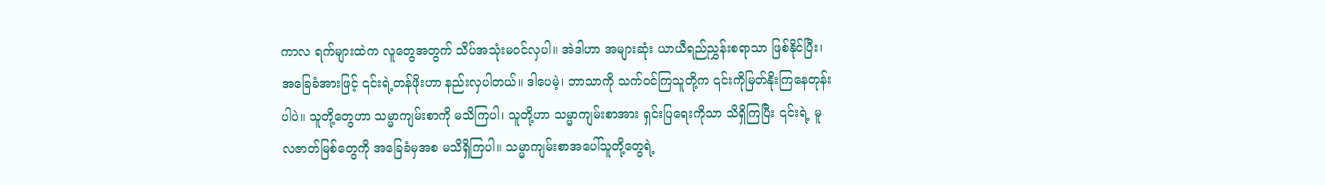ကာလ ရက်များထဲက လူတွေအတွက် သိပ်အသုံးမဝင်လှပါ။ အဲဒါဟာ အများဆုံး ယာယီရည်ညွှန်းစရာသာ ဖြစ်နိုင်ပြီး၊ အခြေခံအားဖြင့် ၎င်းရဲ့တန်ဖိုးဟာ နည်းလှပါတယ်။ ဒါပေမဲ့၊ ဘာသာကို သက်ဝင်ကြသူတို့က ၎င်းကိုမြတ်နိုးကြနေတုန်းပါပဲ။ သူတို့တွေဟာ သမ္မာကျမ်းစာကို မသိကြပါ၊ သူတို့ဟာ သမ္မာကျမ်းစာအား ရှင်းပြရေးကိုသာ သိရှိကြပြီး ၎င်းရဲ့ မူလဇာတ်မြစ်တွေကို အခြေခံမှအစ မသိရှိကြပါ။ သမ္မာကျမ်းစာအပေါ်သူတို့တွေရဲ့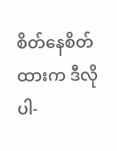စိတ်နေစိတ်ထားက ဒီလိုပါ-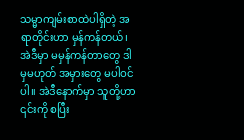သမ္မာကျမ်းစာထဲပါရှိတဲ့ အရာတိုင်းဟာ မှန်ကန်တယ်၊ အဲဒီမှာ မမှန်ကန်တာတွေ ဒါမှမဟုတ် အမှားတွေ မပါဝင်ပါ။ အဲဒီနောက်မှာ သူတို့ဟာ ၎င်းကို စပြီး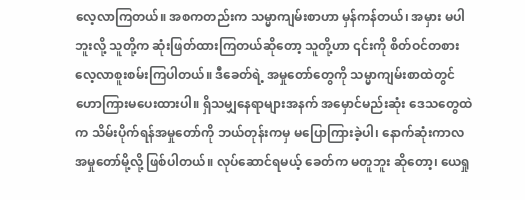လေ့လာကြတယ်။ အစကတည်းက သမ္မာကျမ်းစာဟာ မှန်ကန်တယ်၊ အမှား မပါဘူးလို့ သူတို့က ဆုံးဖြတ်ထားကြတယ်ဆိုတော့ သူတို့ဟာ ၎င်းကို စိတ်ဝင်တစား လေ့လာစူးစမ်းကြပါတယ်။ ဒီခေတ်ရဲ့ အမှုတော်တွေကို သမ္မာကျမ်းစာထဲတွင် ဟောကြားမပေးထားပါ။ ရှိသမျှနေရာများအနက် အမှောင်မည်းဆုံး ဒေသတွေထဲက သိမ်းပိုက်ရန်အမှုတော်ကို ဘယ်တုန်းကမှ မပြောကြားခဲ့ပါ၊ နောက်ဆုံးကာလ အမှုတော်မို့လို့ ဖြစ်ပါတယ်။ လုပ်ဆောင်ရမယ့် ခေတ်က မတူဘူး ဆိုတော့၊ ယေရှု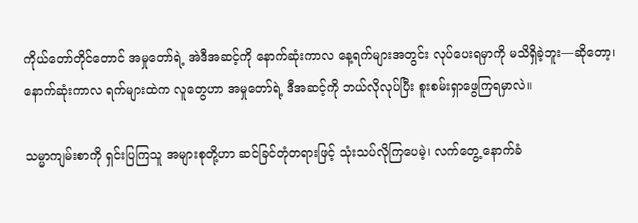ကိုယ်တော်တိုင်တောင် အမှုတော်ရဲ့ အဲဒီအဆင့်ကို နောက်ဆုံးကာလ နေ့ရက်များအတွင်း လုပ်ပေးရမှာကို မသိရှိခဲ့ဘူး—ဆိုတော့၊ နောက်ဆုံးကာလ ရက်များထဲက လူတွေဟာ အမှုတော်ရဲ့ ဒီအဆင့်ကို ဘယ်လိုလုပ်ပြီး စူးစမ်းရှာဖွေကြရမှာလဲ။

သမ္မာကျမ်းစာကို ရှင်းပြကြသူ အများစုတို့ဟာ ဆင်ခြင်တုံတရားဖြင့် သုံးသပ်လိုကြပေမဲ့၊ လက်တွေ့ နောက်ခံ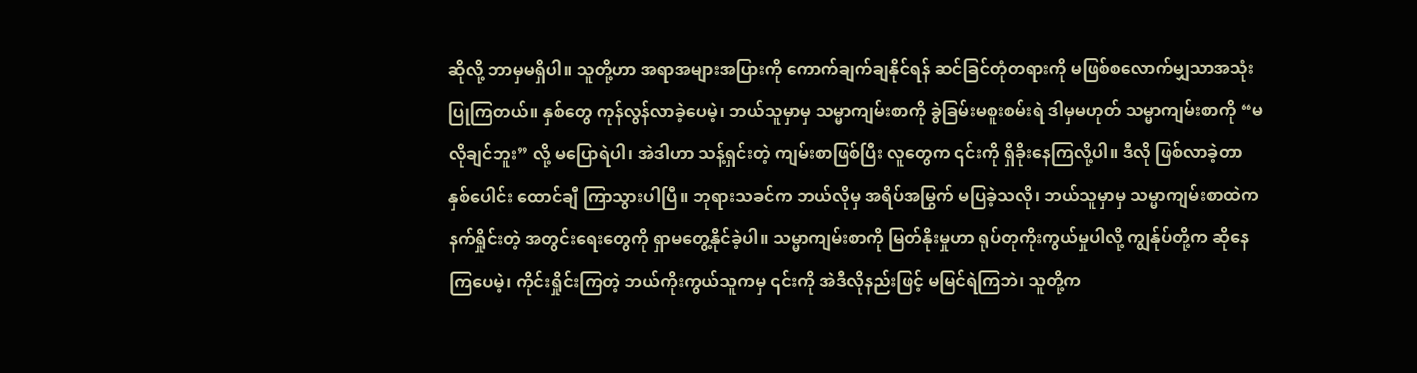ဆိုလို့ ဘာမှမရှိပါ။ သူတို့ဟာ အရာအများအပြားကို ကောက်ချက်ချနိုင်ရန် ဆင်ခြင်တုံတရားကို မဖြစ်စလောက်မျှသာအသုံးပြုကြတယ်။ နှစ်တွေ ကုန်လွန်လာခဲ့ပေမဲ့၊ ဘယ်သူမှာမှ သမ္မာကျမ်းစာကို ခွဲခြမ်းမစူးစမ်းရဲ ဒါမှမဟုတ် သမ္မာကျမ်းစာကို “မလိုချင်ဘူး” လို့ မပြောရဲပါ၊ အဲဒါဟာ သန့်ရှင်းတဲ့ ကျမ်းစာဖြစ်ပြီး လူတွေက ၎င်းကို ရှိခိုးနေကြလို့ပါ။ ဒီလို ဖြစ်လာခဲ့တာ နှစ်ပေါင်း ထောင်ချီ ကြာသွားပါပြီ။ ဘုရားသခင်က ဘယ်လိုမှ အရိပ်အမြွက် မပြခဲ့သလို၊ ဘယ်သူမှာမှ သမ္မာကျမ်းစာထဲက နက်ရှိုင်းတဲ့ အတွင်းရေးတွေကို ရှာမတွေ့နိုင်ခဲ့ပါ။ သမ္မာကျမ်းစာကို မြတ်နိုးမှုဟာ ရုပ်တုကိုးကွယ်မှုပါလို့ ကျွန်ုပ်တို့က ဆိုနေကြပေမဲ့၊ ကိုင်းရှိုင်းကြတဲ့ ဘယ်ကိုးကွယ်သူကမှ ၎င်းကို အဲဒီလိုနည်းဖြင့် မမြင်ရဲကြဘဲ၊ သူတို့က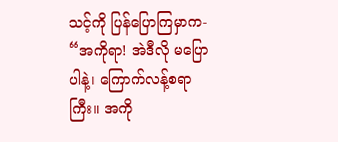သင့်ကို ပြန်ပြောကြမှာက- “အကိုရာ! အဲဒီလို မပြောပါနဲ့၊ ကြောက်လန့်စရာကြီး။ အကို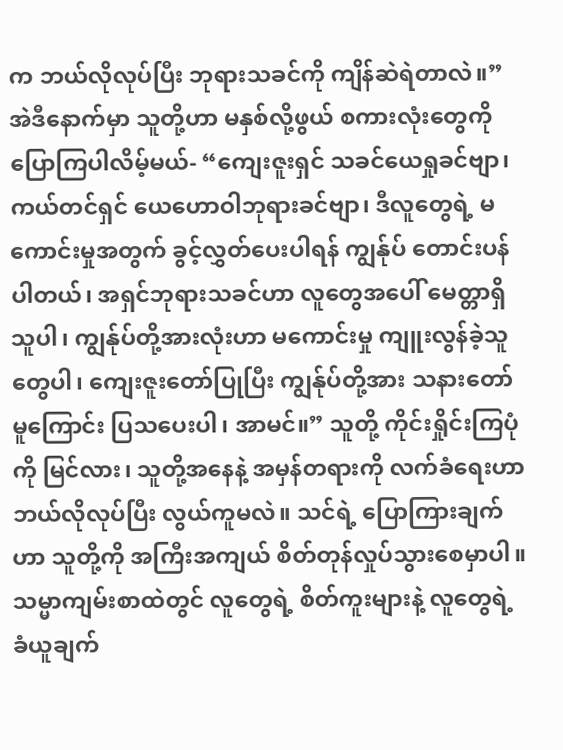က ဘယ်လိုလုပ်ပြီး ဘုရားသခင်ကို ကျိန်ဆဲရဲတာလဲ။” အဲဒီနောက်မှာ သူတို့ဟာ မနှစ်လို့ဖွယ် စကားလုံးတွေကို ပြောကြပါလိမ့်မယ်- “ကျေးဇူးရှင် သခင်ယေရှုခင်ဗျာ၊ ကယ်တင်ရှင် ယေဟောဝါဘုရားခင်ဗျာ၊ ဒီလူတွေရဲ့ မကောင်းမှုအတွက် ခွင့်လွှတ်ပေးပါရန် ကျွန်ုပ် တောင်းပန်ပါတယ်၊ အရှင်ဘုရားသခင်ဟာ လူတွေအပေါ် မေတ္တာရှိသူပါ၊ ကျွန်ုပ်တို့အားလုံးဟာ မကောင်းမှု ကျူးလွန်ခဲ့သူတွေပါ၊ ကျေးဇူးတော်ပြုပြီး ကျွန်ုပ်တို့အား သနားတော်မူကြောင်း ပြသပေးပါ၊ အာမင်။” သူတို့ ကိုင်းရှိုင်းကြပုံကို မြင်လား၊ သူတို့အနေနဲ့ အမှန်တရားကို လက်ခံရေးဟာ ဘယ်လိုလုပ်ပြီး လွယ်ကူမလဲ။ သင်ရဲ့ ပြောကြားချက်ဟာ သူတို့ကို အကြီးအကျယ် စိတ်တုန်လှုပ်သွားစေမှာပါ။ သမ္မာကျမ်းစာထဲတွင် လူတွေရဲ့ စိတ်ကူးများနဲ့ လူတွေရဲ့ ခံယူချက်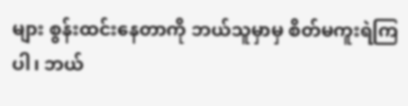များ စွန်းထင်းနေတာကို ဘယ်သူမှာမှ စိတ်မကူးရဲကြပါ၊ ဘယ်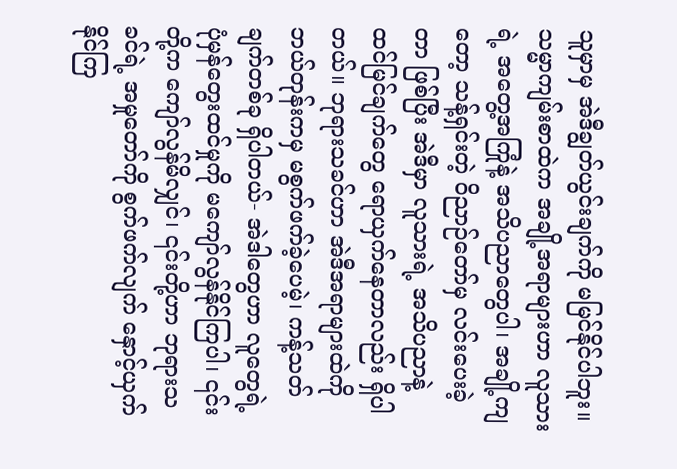သူမှာမှ အဲဒီချွတ်ယွင်းချက်ကို မမြင်နိုင်ပါဘူး။ သမ္မာကျမ်းစာထဲက အချို့အရာများဟာ လူသားရဲ့ အတွေ့အကြုံနဲ့ အသိပညာတွေပါ၊ အချို့ကျတော့ သန့်ရှင်းတဲ့ ဝိညာဉ်တော်မှ လင်းပေးခဲ့တာ ဖြစ်ပြီး အဲဒီမှာ လူသားရဲ့ အသိပညာနဲ့ ထင်မြင်ချက်တွေ ရောယှက်နေတာလည်း ရှိပါတယ်။ ဘုရားသခင်ဟာ အဲဒီအရာများထဲကို ဘယ်တုန်းကမှ မစွက်ဖက်ခဲ့ပေမဲ့၊ ကန့်သတ်ချက်တစ်ခု ရှိပါတယ်- အဲဒါတွေဟာ လူတွေရဲ့ ပုံမှန်တွေးထင်မှုကို မကျော်လွန်နိုင်ကြပါ၊ ၎င်းတို့က ကျော်လွန်မိလျှင်၊ ၎င်းတို့ဟာ ဘုရားသခင်ရဲ့ အမှုတော်ကို စွက်ဖက်လျက် နှောင့်ယှက်နိုင်ကြ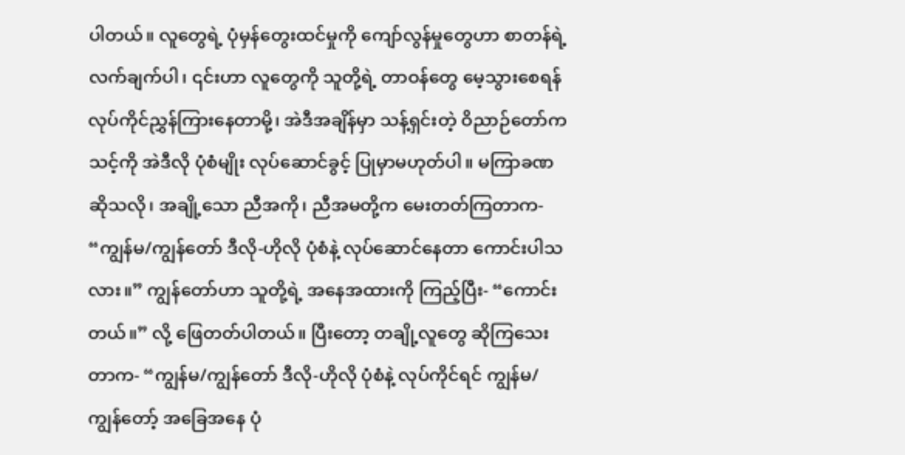ပါတယ်။ လူတွေရဲ့ ပုံမှန်တွေးထင်မှုကို ကျော်လွန်မှုတွေဟာ စာတန်ရဲ့ လက်ချက်ပါ၊ ၎င်းဟာ လူတွေကို သူတို့ရဲ့ တာဝန်တွေ မေ့သွားစေရန် လုပ်ကိုင်ညွှန်ကြားနေတာမို့၊ အဲဒီအချိန်မှာ သန့်ရှင်းတဲ့ ဝိညာဉ်တော်က သင့်ကို အဲဒီလို ပုံစံမျိုး လုပ်ဆောင်ခွင့် ပြုမှာမဟုတ်ပါ။ မကြာခဏဆိုသလို၊ အချို့သော ညီအကို၊ ညီအမတို့က မေးတတ်ကြတာက- “ကျွန်မ/ကျွန်တော် ဒီလို-ဟိုလို ပုံစံနဲ့ လုပ်ဆောင်နေတာ ကောင်းပါသလား။” ကျွန်တော်ဟာ သူတို့ရဲ့ အနေအထားကို ကြည့်ပြီး- “ကောင်းတယ်။” လို့ ဖြေတတ်ပါတယ်။ ပြီးတော့ တချို့လူတွေ ဆိုကြသေးတာက- “ကျွန်မ/ကျွန်တော် ဒီလို-ဟိုလို ပုံစံနဲ့ လုပ်ကိုင်ရင် ကျွန်မ/ကျွန်တော့် အခြေအနေ ပုံ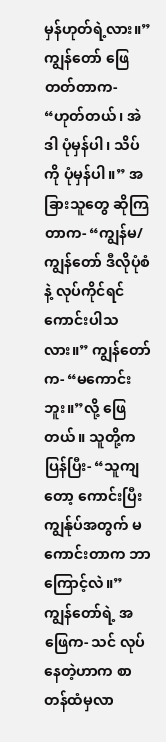မှန်ဟုတ်ရဲ့လား။” ကျွန်တော် ဖြေတတ်တာက- “ဟုတ်တယ်၊ အဲဒါ ပုံမှန်ပါ၊ သိပ်ကို ပုံမှန်ပါ။” အခြားသူတွေ ဆိုကြတာက- “ကျွန်မ/ကျွန်တော် ဒီလိုပုံစံနဲ့ လုပ်ကိုင်ရင် ကောင်းပါသလား။” ကျွန်တော်က- “မကောင်းဘူး။”လို့ ဖြေတယ်။ သူတို့က ပြန်ပြီး- “သူကျတော့ ကောင်းပြီး ကျွန်ုပ်အတွက် မကောင်းတာက ဘာကြောင့်လဲ။” ကျွန်တော်ရဲ့ အဖြေက- သင် လုပ်နေတဲ့ဟာက စာတန်ထံမှလာ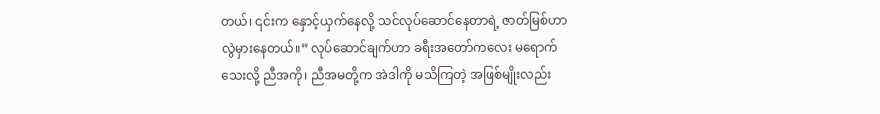တယ်၊ ၎င်းက နှောင့်ယှက်နေလို့ သင်လုပ်ဆောင်နေတာရဲ့ ဇာတ်မြစ်ဟာ လွဲမှားနေတယ်။” လုပ်ဆောင်ချက်ဟာ ခရီးအတော်ကလေး မရောက်သေးလို့ ညီအကို၊ ညီအမတို့က အဲဒါကို မသိကြတဲ့ အဖြစ်မျိုးလည်း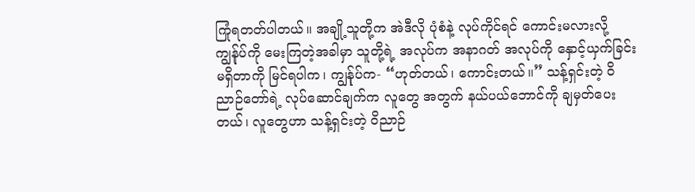ကြုံရတတ်ပါတယ်။ အချို့သူတို့က အဲဒီလို ပုံစံနဲ့ လုပ်ကိုင်ရင် ကောင်းမလားလို့ ကျွန်ုပ်ကို မေးကြတဲ့အခါမှာ သူတို့ရဲ့ အလုပ်က အနာဂတ် အလုပ်ကို နှောင့်ယှက်ခြင်း မရှိတာကို မြင်ရပါက၊ ကျွန်ုပ်က- “ဟုတ်တယ်၊ ကောင်းတယ်။” သန့်ရှင်းတဲ့ ဝိညာဉ်တော်ရဲ့ လုပ်ဆောင်ချက်က လူတွေ အတွက် နယ်ပယ်ဘောင်ကို ချမှတ်ပေးတယ်၊ လူတွေဟာ သန့်ရှင်းတဲ့ ဝိညာဉ်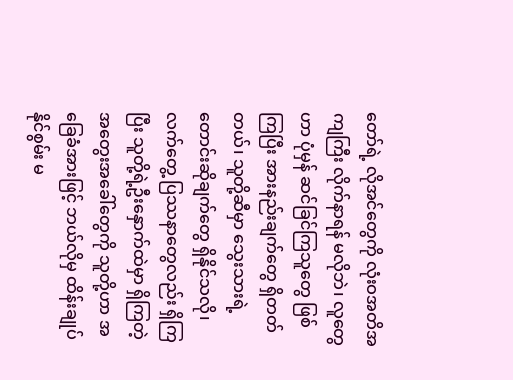တော်ရဲ့ လိုအင်တွေကို လုံးဝအတိအကျကြီး လိုက်နာရန် မလိုဘဲ၊ လူတွေဟာ ပုံမှန် ဆင်ခြင်ကြသူတွေ ဖြစ်ကြပြီး အားနည်းချက်တွေ ရှိတတ်တယ်၊ သူတို့ဆီမှာ သွေးသားရဲ့ တောင်းဆိုချက်တွေ ရှိနိုင်သလို၊ လက်တွေ့ ပြဿနာတွေလည်း ရှိကြပြီး သူတို့ရဲ့ဦးနှောက်ထဲမှာ ရှိကြတဲ့ အတွေးအခေါ်တွေကို သူတို့ဟာ အခြေခံအားဖြင့် ဘယ်လိုမှ ထိန်းချုပ်နိုင်စွမ်း မ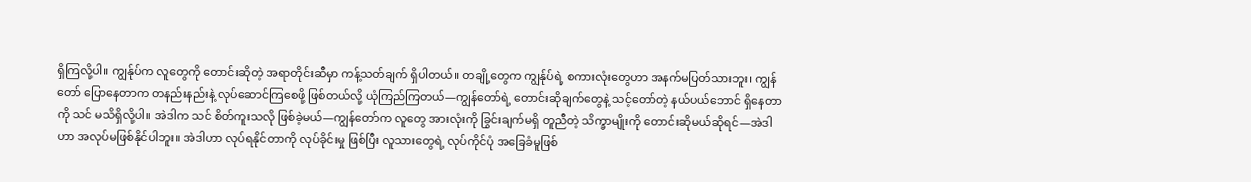ရှိကြလို့ပါ။ ကျွန်ုပ်က လူတွေကို တောင်းဆိုတဲ့ အရာတိုင်းဆီမှာ ကန့်သတ်ချက် ရှိပါတယ်။ တချို့တွေက ကျွန်ုပ်ရဲ့ စကားလုံးတွေဟာ အနက်မပြတ်သားဘူး၊ ကျွန်တော် ပြောနေတာက တနည်းနည်းနဲ့ လုပ်ဆောင်ကြစေဖို့ ဖြစ်တယ်လို့ ယုံကြည်ကြတယ်—ကျွန်တော်ရဲ့ တောင်းဆိုချက်တွေနဲ့ သင့်တော်တဲ့ နယ်ပယ်ဘောင် ရှိနေတာကို သင် မသိရှိလို့ပါ။ အဲဒါက သင် စိတ်ကူးသလို ဖြစ်ခဲ့မယ်—ကျွန်တော်က လူတွေ အားလုံးကို ခြွင်းချက်မရှိ တူညီတဲ့ သိက္ခာမျိုးကို တောင်းဆိုမယ်ဆိုရင်—အဲဒါဟာ အလုပ်မဖြစ်နိုင်ပါဘူး။ အဲဒါဟာ လုပ်ရနိုင်တာကို လုပ်ခိုင်းမှု ဖြစ်ပြီး လူသားတွေရဲ့ လုပ်ကိုင်ပုံ အခြေခံမူဖြစ်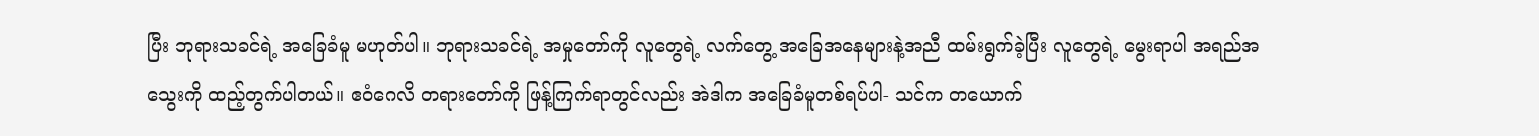ပြီး ဘုရားသခင်ရဲ့ အခြေခံမူ မဟုတ်ပါ။ ဘုရားသခင်ရဲ့ အမှုတော်ကို လူတွေရဲ့ လက်တွေ့ အခြေအနေများနဲ့အညီ ထမ်းရွက်ခဲ့ပြီး လူတွေရဲ့ မွေးရာပါ အရည်အသွေးကို ထည့်တွက်ပါတယ်။ ဧဝံဂေလိ တရားတော်ကို ဖြန့်ကြက်ရာတွင်လည်း အဲဒါက အခြေခံမူတစ်ရပ်ပါ- သင်က တယောက်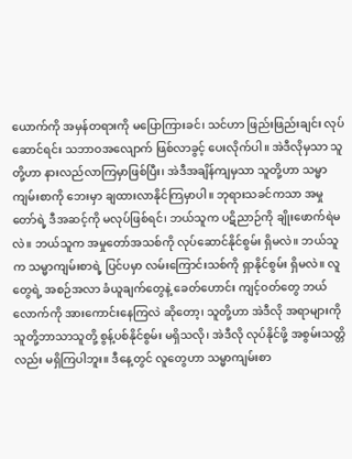ယောက်ကို အမှန်တရားကို မပြောကြားခင်၊ သင်ဟာ ဖြည်းဖြည်းချင်း လုပ်ဆောင်ရင်း သဘာဝအလျောက် ဖြစ်လာခွင့် ပေးလိုက်ပါ။ အဲဒီလိုမှသာ သူတို့ဟာ နားလည်လာကြမှာဖြစ်ပြီး၊ အဲဒီအချိန်ကျမှသာ သူတို့ဟာ သမ္မာကျမ်းစာကို ဘေးမှာ ချထားလာနိုင်ကြမှာပါ။ ဘုရားသခင်ကသာ အမှုတော်ရဲ့ ဒီအဆင့်ကို မလုပ်ဖြစ်ရင်၊ ဘယ်သူက ပဋိညာဉ်ကို ချိုးဖောက်ရဲမလဲ။ ဘယ်သူက အမှုတော်အသစ်ကို လုပ်ဆောင်နိုင်စွမ်း ရှိမလဲ။ ဘယ်သူက သမ္မာကျမ်းစာရဲ့ ပြင်ပမှာ လမ်းကြောင်းသစ်ကို ရှာနိုင်စွမ်း ရှိမလဲ။ လူတွေရဲ့ အစဉ်အလာ ခံယူချက်တွေနဲ့ ခေတ်ဟောင်း ကျင့်ဝတ်တွေ ဘယ်လောက်ကို အားကောင်းနေကြလဲ ဆိုတော့၊ သူတို့ဟာ အဲဒီလို အရာများကို သူတို့ဘာသာသူတို့ စွန့်ပစ်နိုင်စွမ်း မရှိသလို၊ အဲဒီလို လုပ်နိုင်ဖို့ အစွမ်းသတ္တိလည်း မရှိကြပါဘူး။ ဒီနေ့တွင် လူတွေဟာ သမ္မာကျမ်းစာ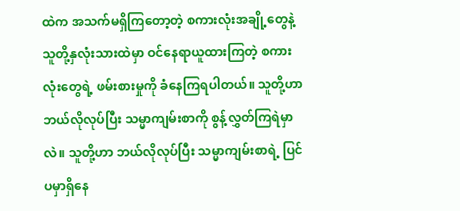ထဲက အသက်မရှိကြတော့တဲ့ စကားလုံးအချို့တွေနဲ့ သူတို့နှလုံးသားထဲမှာ ဝင်နေရာယူထားကြတဲ့ စကားလုံးတွေရဲ့ ဖမ်းစားမှုကို ခံနေကြရပါတယ်။ သူတို့ဟာ ဘယ်လိုလုပ်ပြီး သမ္မာကျမ်းစာကို စွန့်လွှတ်ကြရဲမှာလဲ။ သူတို့ဟာ ဘယ်လိုလုပ်ပြီး သမ္မာကျမ်းစာရဲ့ ပြင်ပမှာရှိနေ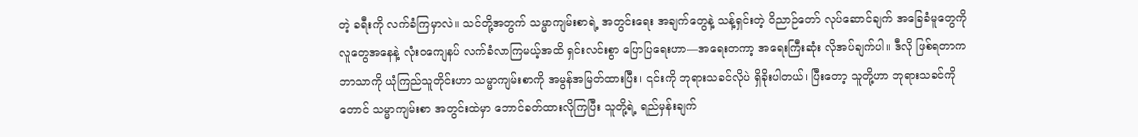တဲ့ ခရီးကို လက်ခံကြမှာလဲ။ သင်တို့အတွက် သမ္မာကျမ်းစာရဲ့ အတွင်းရေး အချက်တွေနဲ့ သန့်ရှင်းတဲ့ ဝိညာဉ်တော် လုပ်ဆောင်ချက် အခြေခံမူတွေကို လူတွေအနေနဲ့ လုံးဝကျေနပ် လက်ခံလာကြမယ့်အထိ ရှင်းလင်းစွာ ပြောပြရေးဟာ—အရေးတကာ့ အရေးကြီးဆုံး လိုအပ်ချက်ပါ။ ဒီလို ဖြစ်ရတာက ဘာသာကို ယုံကြည်သူတိုင်းဟာ သမ္မာကျမ်းစာကို အမွန်အမြတ်ထားပြီး၊ ၎င်းကို ဘုရားသခင်လိုပဲ ရှိခိုးပါတယ်၊ ပြီးတော့ သူတို့ဟာ ဘုရားသခင်ကိုတောင် သမ္မာကျမ်းစာ အတွင်းထဲမှာ ဘောင်ခတ်ထားလိုကြပြီး သူတို့ရဲ့ ရည်မှန်းချက်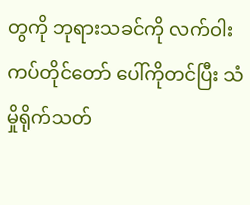တွကို ဘုရားသခင်ကို လက်ဝါးကပ်တိုင်တော် ပေါ်ကိုတင်ပြီး သံမှိုရိုက်သတ်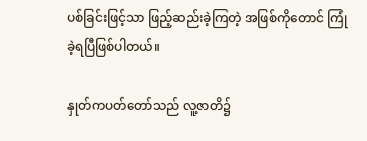ပစ်ခြင်းဖြင့်သာ ဖြည့်ဆည်းခဲ့ကြတဲ့ အဖြစ်ကိုတောင် ကြုံခဲ့ရပြီဖြစ်ပါတယ်။

နှုတ်ကပတ်တော်သည် လူ့ဇာတိ၌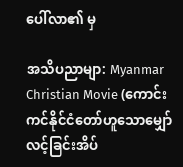ပေါ်လာ၏ မှ

အသိပညာမျာ: Myanmar Christian Movie (ကောင်းကင်နိုင်ငံတော်ဟူသောမျှော်လင့်ခြင်းအိပ်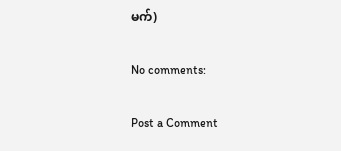မက်)

No comments:

Post a Comment